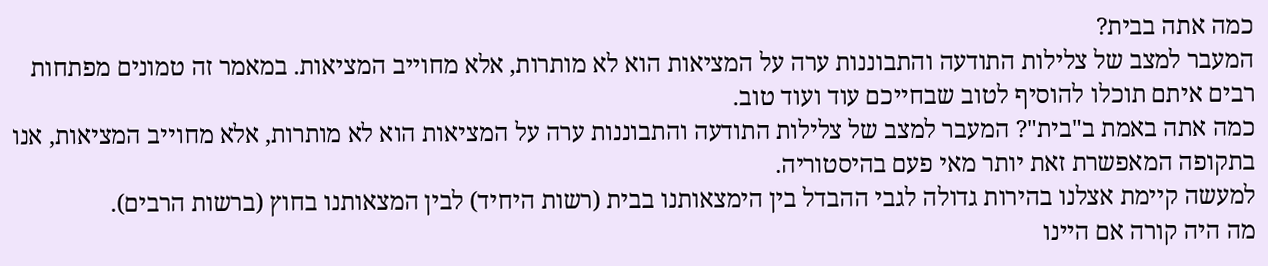כמה אתה בבית?
המעבר למצב של צלילות התודעה והתבוננות ערה על המציאות הוא לא מותרות, אלא מחוייב המציאות. במאמר זה טמונים מפתחות רבים איתם תוכלו להוסיף לטוב שבחייכם עוד ועוד טוב.
כמה אתה באמת ב"בית"? המעבר למצב של צלילות התודעה והתבוננות ערה על המציאות הוא לא מותרות, אלא מחוייב המציאות, אנו בתקופה המאפשרת זאת יותר מאי פעם בהיסטוריה.
למעשה קיימת אצלנו בהירות גדולה לגבי ההבדל בין הימצאותנו בבית (רשות היחיד) לבין המצאותנו בחוץ (ברשות הרבים).
מה היה קורה אם היינו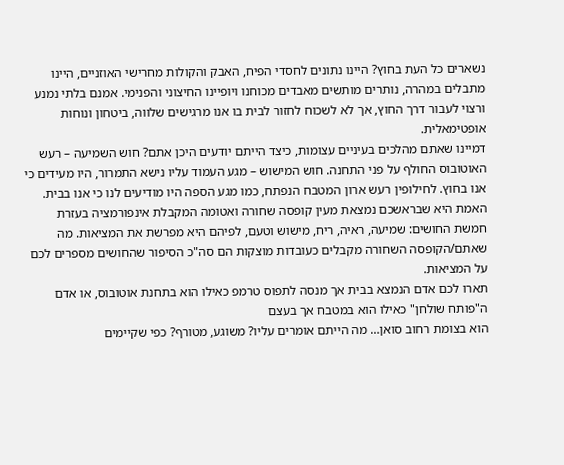נשארים כל העת בחוץ? היינו נתונים לחסדי הפיח, האבק והקולות מחרישי האוזניים, היינו מתבלים במהרה, נותרים מותשים מאבדים מכוחנו ויופיינו החיצוני והפנימי. אמנם בלתי נמנע ורצוי לעבור דרך החוץ, אך לא לשכוח לחזור לבית בו אנו מרגישים שלווה, ביטחון ונוחות אופטימאלית.
דמיינו שאתם מהלכים בעיניים עצומות, כיצד הייתם יודעים היכן אתם? חוש השמיעה – רעש האוטובוס החולף על פני התחנה. חוש המישוש – מגע העמוד עליו נישא התמרור, היו מעידים כי אנו בחוץ. לחילופין רעש ארון המטבח הנפתח, כמו מגע הספה היו מודיעים לנו כי אנו בבית. האמת היא שבראשכם נמצאת מעין קופסה שחורה ואטומה המקבלת אינפורמציה בעזרת חמשת החושים: שמיעה, ראיה, ריח, מישוש וטעם, לפיהם היא מפרשת את המציאות. מה שאתם/הקופסה השחורה מקבלים כעובדות מוצקות הם סה"כ הסיפור שהחושים מספרים לכם על המציאות.
תארו לכם אדם הנמצא בבית אך מנסה לתפוס טרמפ כאילו הוא בתחנת אוטובוס, או אדם ה"פותח שולחן" כאילו הוא במטבח אך בעצם
הוא בצומת רחוב סואן… מה הייתם אומרים עליו? משוגע, מטורף? כפי שקיימים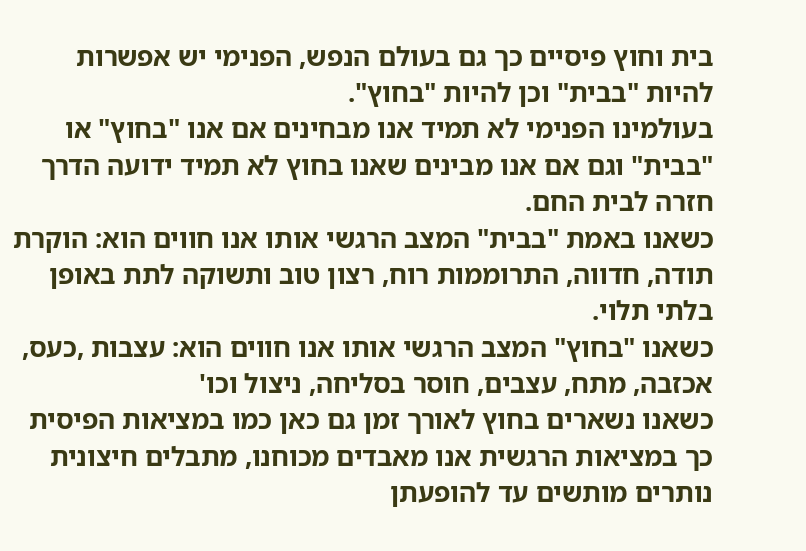בית וחוץ פיסיים כך גם בעולם הנפש, הפנימי יש אפשרות להיות "בבית" וכן להיות "בחוץ".
בעולמינו הפנימי לא תמיד אנו מבחינים אם אנו "בחוץ" או "בבית" וגם אם אנו מבינים שאנו בחוץ לא תמיד ידועה הדרך חזרה לבית החם.
כשאנו באמת "בבית" המצב הרגשי אותו אנו חווים הוא: הוקרת תודה, חדווה, התרוממות רוח, רצון טוב ותשוקה לתת באופן בלתי תלוי.
כשאנו "בחוץ" המצב הרגשי אותו אנו חווים הוא: עצבות ,כעס, אכזבה, מתח, עצבים, חוסר בסליחה, ניצול וכו'
כשאנו נשארים בחוץ לאורך זמן גם כאן כמו במציאות הפיסית כך במציאות הרגשית אנו מאבדים מכוחנו, מתבלים חיצונית נותרים מותשים עד להופעתן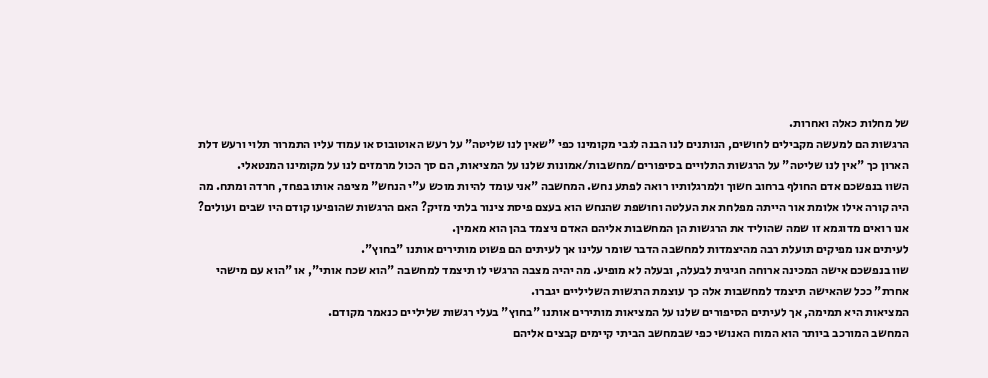של מחלות כאלה ואחרות.
הרגשות הם למעשה מקבילים לחושים, הנותנים לנו הבנה לגבי מקומינו כפי "שאין לנו שליטה" על רעש האוטובוס או עמוד עליו התמרור תלוי ורעש דלת הארון כך "אין לנו שליטה" על הרגשות התלויים בסיפורים/מחשבות/אמונות שלנו על המציאות, הם סך הכול מרמזים לנו על מקומינו המנטאלי.
השוו בנפשכם אדם החולף ברחוב חשוך ולמרגלותיו רואה לפתע נחש. המחשבה "אני עומד להיות מוכש ע"י הנחש" מציפה אותו בפחד, חרדה ומתח. מה היה קורה אילו אלומת אור הייתה מפלחת את העלטה וחושפת שהנחש הוא בעצם פיסת צינור בלתי מזיק? האם הרגשות שהופיעו קודם היו שבים ועולים? אנו רואים מדוגמא זו שמה שהוליד את הרגשות הן המחשבות אליהם האדם ניצמד בהן הוא מאמין.
לעיתים אנו מפיקים תועלת רבה מהיצמדות למחשבה הדבר שומר עלינו אך לעיתים הם פשוט מותירים אותנו "בחוץ".
שוו בנפשכם אישה המכינה ארוחה חגיגית לבעלה, ובעלה לא מופיע. מה יהיה מצבה הרגשי לו תיצמד למחשבה "הוא שכח אותי", או "הוא עם מישהי אחרת" ככל שהאישה תיצמד למחשבות אלה כך עוצמת הרגשות השליליים יגברו.
המציאות היא תמימה, אך לעיתים הסיפורים שלנו על המציאות מותירים אותנו "בחוץ" בעלי רגשות שליליים כנאמר מקודם.
המחשב המורכב ביותר הוא המוח האנושי כפי שבמחשב הביתי קיימים קבצים אליהם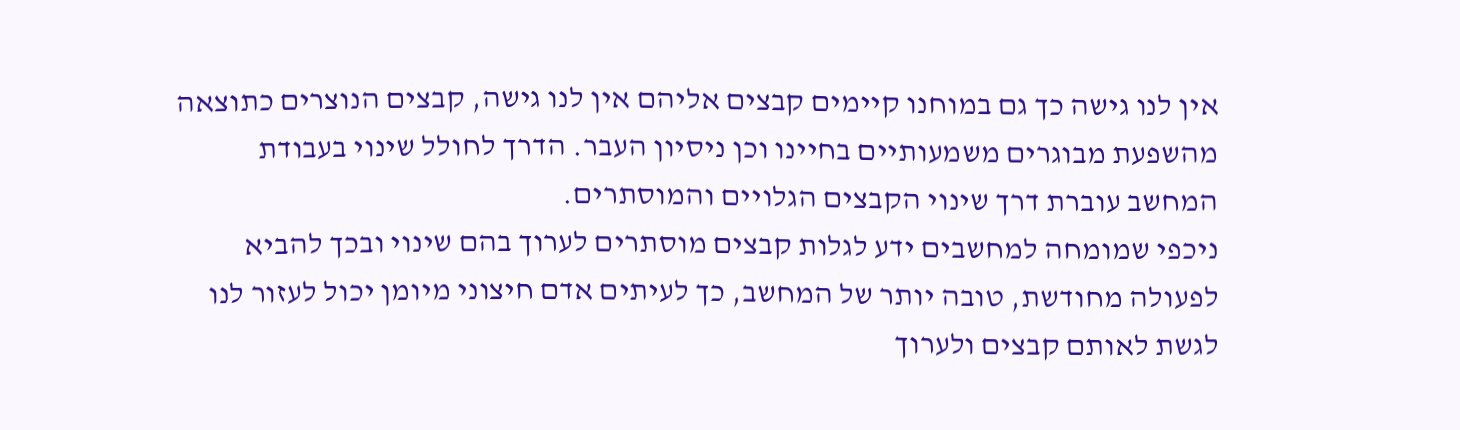אין לנו גישה כך גם במוחנו קיימים קבצים אליהם אין לנו גישה, קבצים הנוצרים כתוצאה מהשפעת מבוגרים משמעותיים בחיינו וכן ניסיון העבר. הדרך לחולל שינוי בעבודת המחשב עוברת דרך שינוי הקבצים הגלויים והמוסתרים.
ניכפי שמומחה למחשבים ידע לגלות קבצים מוסתרים לערוך בהם שינוי ובכך להביא לפעולה מחודשת, טובה יותר של המחשב, כך לעיתים אדם חיצוני מיומן יכול לעזור לנו לגשת לאותם קבצים ולערוך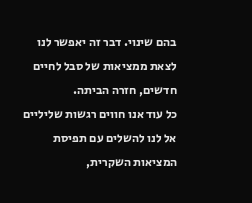בהם שינוי. דבר זה יאפשר לנו לצאת ממציאות של סבל לחיים חדשים, חזרה הביתה.
כל עוד אנו חווים רגשות שליליים אל לנו להשלים עם תפיסת המציאות השקרית,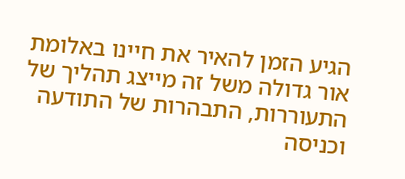הגיע הזמן להאיר את חיינו באלומת אור גדולה משל זה מייצג תהליך של התעוררות, התבהרות של התודעה וכניסה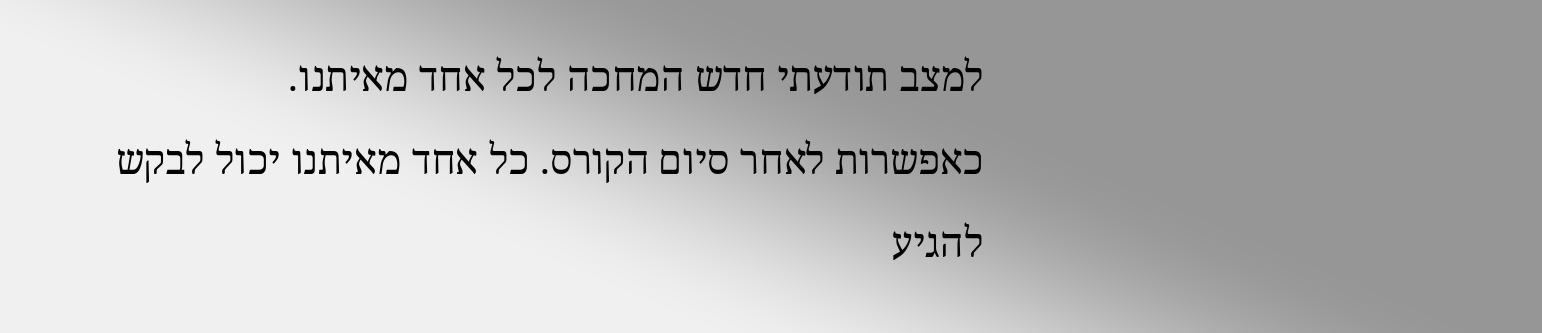למצב תודעתי חדש המחכה לכל אחד מאיתנו.
כאפשרות לאחר סיום הקורס. כל אחד מאיתנו יכול לבקש להגיע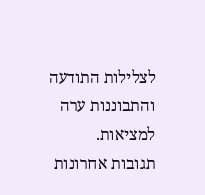לצלילות התודעה והתבוננות ערה למציאות.
תגובות אחרונות